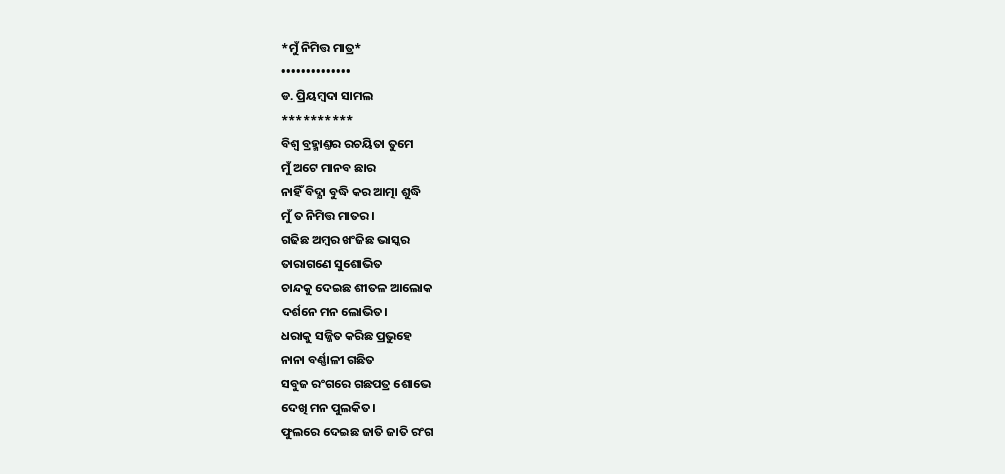*ମୁଁ ନିମିତ୍ତ ମାତ୍ର*
••••••••••••••
ଡ. ପ୍ରିୟମ୍ୱଦା ସାମଲ
**********
ବିଶ୍ବ ବ୍ରହ୍ମାଣ୍ତର ରଚୟିତା ତୁମେ
ମୁଁ ଅଟେ ମାନବ ଛାର
ନାହିଁ ବିଦ୍ଯା ବୁଦ୍ଧି କର ଆତ୍ମା ଶୁଦ୍ଧି
ମୁଁ ତ ନିମିତ୍ତ ମାତର।
ଗଢିଛ ଅମ୍ବର ଖଂଜିଛ ଭାସ୍କର
ତାରାଗଣେ ସୁଶୋଭିତ
ଚାନ୍ଦକୁ ଦେଇଛ ଶୀତଳ ଆଲୋକ
ଦର୍ଶନେ ମନ ଲୋଭିତ।
ଧରାକୁ ସଜ୍ଜିତ କରିଛ ପ୍ରଭୁହେ
ନାନା ବର୍ଣ୍ଣାଳୀ ଗଛିତ
ସବୁଜ ରଂଗରେ ଗଛପତ୍ର ଶୋଭେ
ଦେଖି ମନ ପୁଲକିତ।
ଫୁଲରେ ଦେଇଛ ଜାତି ଜାତି ରଂଗ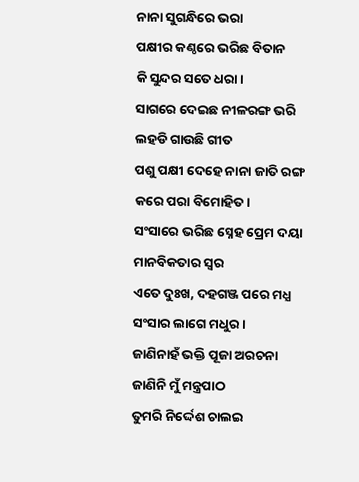ନାନା ସୁଗନ୍ଧିରେ ଭରା
ପକ୍ଷୀର କଣ୍ଠରେ ଭରିଛ ବିତାନ
କି ସୁନ୍ଦର ସତେ ଧରା।
ସାଗରେ ଦେଇଛ ନୀଳରଙ୍ଗ ଭରି
ଲହଡି ଗାଉଛି ଗୀତ
ପଶୁ ପକ୍ଷୀ ଦେହେ ନାନା ଜାତି ରଙ୍ଗ
କରେ ପରା ବିମୋହିତ।
ସଂସାରେ ଭରିଛ ସ୍ନେହ ପ୍ରେମ ଦୟା
ମାନବିକତାର ସ୍ବର
ଏତେ ଦୁଃଖ, ଦହଗଞ୍ଜ ପରେ ମଧ୍ଯ
ସଂସାର ଲାଗେ ମଧୁର।
ଜାଣିନାହଁ ଭକ୍ତି ପୂଜା ଅରଚନା
ଜାଣିନି ମୁଁ ମନ୍ତ୍ରପାଠ
ତୁମରି ନିର୍ଦ୍ଦେଶ ଚାଲଇ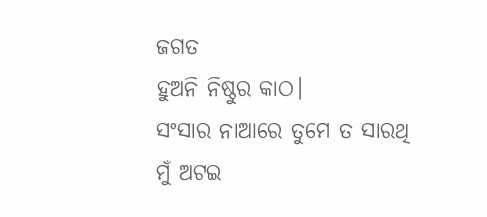ଜଗତ
ହୁଅନି ନିଷ୍ଠୁର କାଠ।
ସଂସାର ନାଆରେ ତୁମେ ତ ସାରଥି
ମୁଁ ଅଟଇ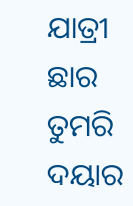ଯାତ୍ରୀ ଛାର
ତୁମରି ଦୟାର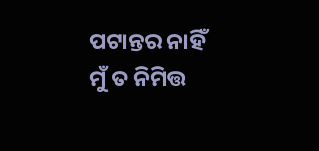ପଟାନ୍ତର ନାହିଁ
ମୁଁ ତ ନିମିତ୍ତ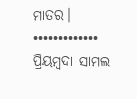ମାତର।
•••••••••••••
ପ୍ରିୟମ୍ବଦା ସାମଲ